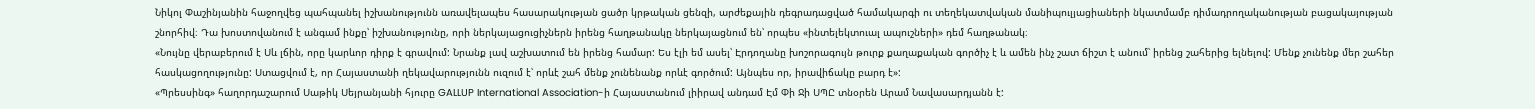Նիկոլ Փաշինյանին հաջողվեց պահպանել իշխանությունն առավելապես հասարակության ցածր կրթական ցենզի, արժեքային դեգրադացված համակարգի ու տեղեկատվական մանիպուլյացիաների նկատմամբ դիմադրողականության բացակայության շնորհիվ։ Դա խոստովանում է անգամ ինքը՝ իշխանությունը, որի ներկայացուցիչներն իրենց հաղթանակը ներկայացնում են՝ որպես «ինտելեկտուալ ապուշների» դեմ հաղթանակ։
«Նույնը վերաբերում է Սև լճին, որը կարևոր դիրք է գրավում: Նրանք լավ աշխատում են իրենց համար: Ես էլի եմ ասել՝ Էրդողանը խոշորագույն թուրք քաղաքական գործիչ է և ամեն ինչ շատ ճիշտ է անում՝ իրենց շահերից ելնելով: Մենք չունենք մեր շահեր հասկացողությունը: Ստացվում է, որ Հայաստանի ղեկավարությունն ուզում է՝ որևէ շահ մենք չունենանք որևէ գործում: Այնպես որ, իրավիճակը բարդ է»:
«Պրեսսինգ» հաղորդաշարում Սաթիկ Սեյրանյանի հյուրը GALLUP International Association-ի Հայաստանում լիիրավ անդամ Էմ Փի Ջի ՍՊԸ տնօրեն Արամ Նավասարդյանն է: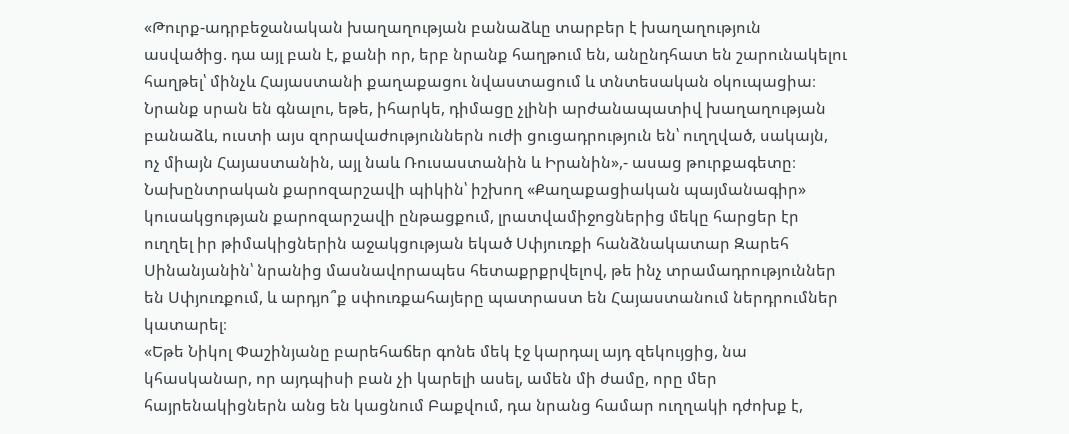«Թուրք-ադրբեջանական խաղաղության բանաձևը տարբեր է խաղաղություն ասվածից. դա այլ բան է, քանի որ, երբ նրանք հաղթում են, անընդհատ են շարունակելու հաղթել՝ մինչև Հայաստանի քաղաքացու նվաստացում և տնտեսական օկուպացիա։ Նրանք սրան են գնալու, եթե, իհարկե, դիմացը չլինի արժանապատիվ խաղաղության բանաձև, ուստի այս զորավաժություններն ուժի ցուցադրություն են՝ ուղղված, սակայն, ոչ միայն Հայաստանին, այլ նաև Ռուսաստանին և Իրանին»,- ասաց թուրքագետը։
Նախընտրական քարոզարշավի պիկին՝ իշխող «Քաղաքացիական պայմանագիր» կուսակցության քարոզարշավի ընթացքում, լրատվամիջոցներից մեկը հարցեր էր ուղղել իր թիմակիցներին աջակցության եկած Սփյուռքի հանձնակատար Զարեհ Սինանյանին՝ նրանից մասնավորապես հետաքրքրվելով, թե ինչ տրամադրություններ են Սփյուռքում, և արդյո՞ք սփուռքահայերը պատրաստ են Հայաստանում ներդրումներ կատարել։
«Եթե Նիկոլ Փաշինյանը բարեհաճեր գոնե մեկ էջ կարդալ այդ զեկույցից, նա կհասկանար, որ այդպիսի բան չի կարելի ասել, ամեն մի ժամը, որը մեր հայրենակիցներն անց են կացնում Բաքվում, դա նրանց համար ուղղակի դժոխք է,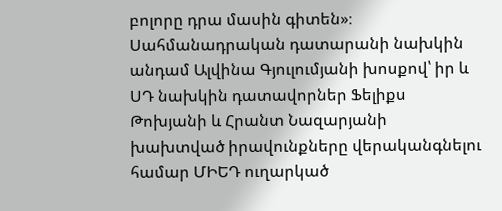բոլորը դրա մասին գիտեն»։
Սահմանադրական դատարանի նախկին անդամ Ալվինա Գյուլումյանի խոսքով՝ իր և ՍԴ նախկին դատավորներ Ֆելիքս Թոխյանի և Հրանտ Նազարյանի խախտված իրավունքները վերականգնելու համար ՄԻԵԴ ուղարկած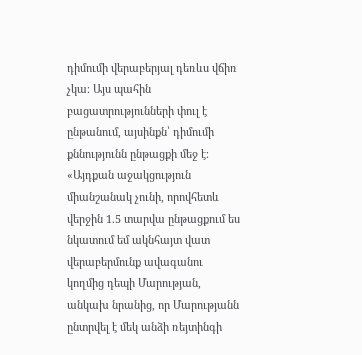դիմումի վերաբերյալ դեռևս վճիռ չկա։ Այս պահին բացատրությունների փուլ է ընթանում, այսինքն՝ դիմումի քննությունն ընթացքի մեջ է։
«Այդքան աջակցություն միանշանակ չունի, որովհետև վերջին 1.5 տարվա ընթացքում ես նկատում եմ ակնհայտ վատ վերաբերմունք ավագանու կողմից դեպի Մարության, անկախ նրանից, որ Մարությանն ընտրվել է մեկ անձի ռեյտինգի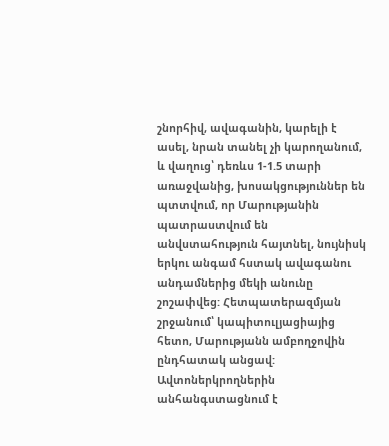շնորհիվ, ավագանին, կարելի է ասել, նրան տանել չի կարողանում, և վաղուց՝ դեռևս 1-1.5 տարի առաջվանից, խոսակցություններ են պտտվում, որ Մարությանին պատրաստվում են անվստահություն հայտնել, նույնիսկ երկու անգամ հստակ ավագանու անդամներից մեկի անունը շոշափվեց: Հետպատերազմյան շրջանում՝ կապիտուլյացիայից հետո, Մարությանն ամբողջովին ընդհատակ անցավ:
Ավտոներկրողներին անհանգստացնում է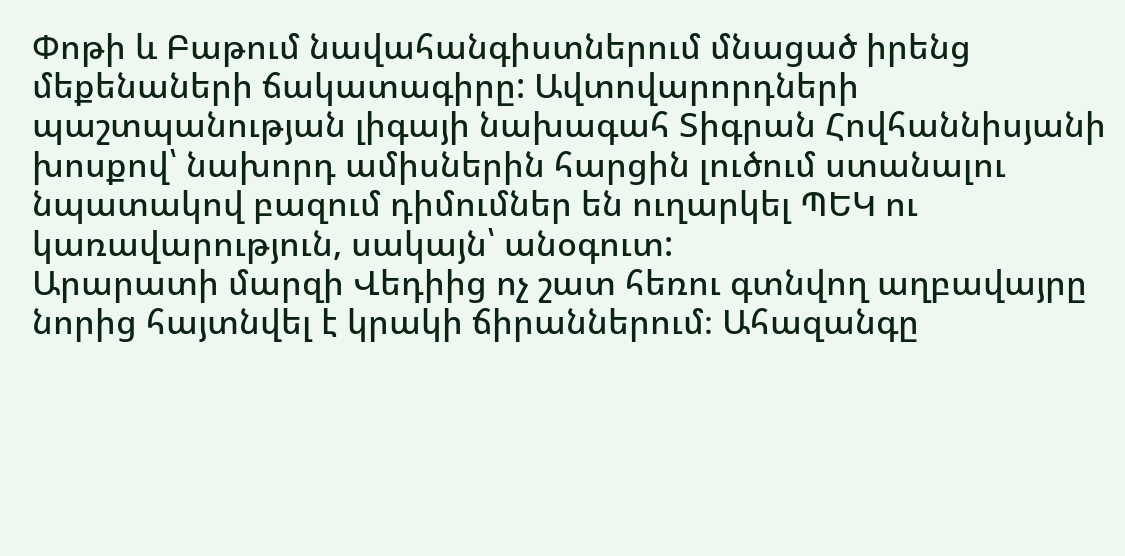Փոթի և Բաթում նավահանգիստներում մնացած իրենց մեքենաների ճակատագիրը: Ավտովարորդների պաշտպանության լիգայի նախագահ Տիգրան Հովհաննիսյանի խոսքով՝ նախորդ ամիսներին հարցին լուծում ստանալու նպատակով բազում դիմումներ են ուղարկել ՊԵԿ ու կառավարություն, սակայն՝ անօգուտ:
Արարատի մարզի Վեդիից ոչ շատ հեռու գտնվող աղբավայրը նորից հայտնվել է կրակի ճիրաններում։ Ահազանգը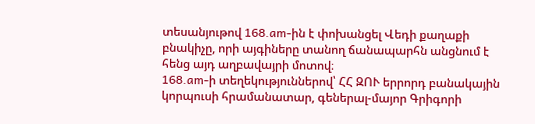տեսանյութով 168.am-ին է փոխանցել Վեդի քաղաքի բնակիչը, որի այգիները տանող ճանապարհն անցնում է հենց այդ աղբավայրի մոտով։
168.am-ի տեղեկություններով՝ ՀՀ ԶՈՒ երրորդ բանակային կորպուսի հրամանատար, գեներալ-մայոր Գրիգորի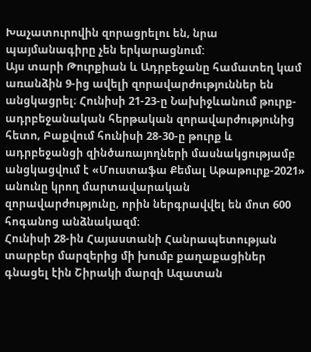Խաչատուրովին զորացրելու են, նրա պայմանագիրը չեն երկարացնում:
Այս տարի Թուրքիան և Ադրբեջանը համատեղ կամ առանձին 9-ից ավելի զորավարժություններ են անցկացրել։ Հունիսի 21-23-ը Նախիջևանում թուրք-ադրբեջանական հերթական զորավարժությունից հետո, Բաքվում հունիսի 28-30-ը թուրք և ադրբեջանցի զինծառայողների մասնակցությամբ անցկացվում է «Մուստաֆա Քեմալ Աթաթուրք-2021» անունը կրող մարտավարական զորավարժությունը, որին ներգրավվել են մոտ 600 հոգանոց անձնակազմ։
Հունիսի 28-ին Հայաստանի Հանրապետության տարբեր մարզերից մի խումբ քաղաքացիներ գնացել էին Շիրակի մարզի Ազատան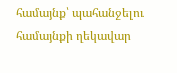համայնք՝ պահանջելու համայնքի ղեկավար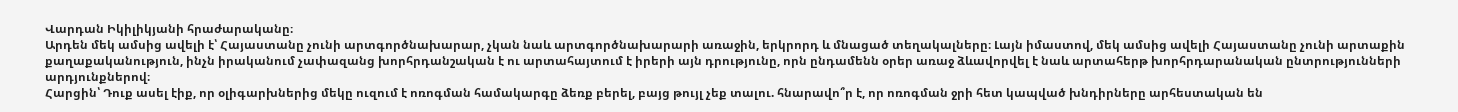Վարդան Իկիլիկյանի հրաժարականը։
Արդեն մեկ ամսից ավելի է՝ Հայաստանը չունի արտգործնախարար, չկան նաև արտգործնախարարի առաջին, երկրորդ և մնացած տեղակալները։ Լայն իմաստով, մեկ ամսից ավելի Հայաստանը չունի արտաքին քաղաքականություն, ինչն իրականում չափազանց խորհրդանշական է ու արտահայտում է իրերի այն դրությունը, որն ընդամենն օրեր առաջ ձևավորվել է նաև արտահերթ խորհրդարանական ընտրությունների արդյունքներով։
Հարցին՝ Դուք ասել էիք, որ օլիգարխներից մեկը ուզում է ոռոգման համակարգը ձեռք բերել, բայց թույլ չեք տալու. հնարավո՞ր է, որ ոռոգման ջրի հետ կապված խնդիրները արհեստական են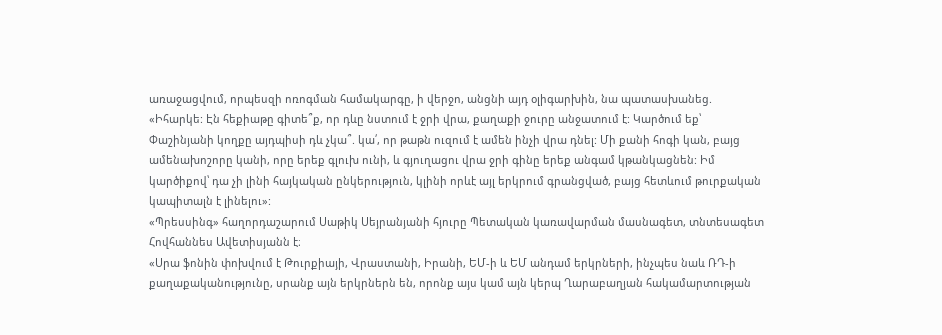առաջացվում, որպեսզի ոռոգման համակարգը, ի վերջո, անցնի այդ օլիգարխին, նա պատասխանեց. «Իհարկե: Էն հեքիաթը գիտե՞ք, որ դևը նստում է ջրի վրա, քաղաքի ջուրը անջատում է: Կարծում եք՝ Փաշինյանի կողքը այդպիսի դև չկա՞. կա՛, որ թաթն ուզում է ամեն ինչի վրա դնել: Մի քանի հոգի կան, բայց ամենախոշորը կանի, որը երեք գլուխ ունի, և գյուղացու վրա ջրի գինը երեք անգամ կթանկացնեն: Իմ կարծիքով՝ դա չի լինի հայկական ընկերություն, կլինի որևէ այլ երկրում գրանցված, բայց հետևում թուրքական կապիտալն է լինելու»:
«Պրեսսինգ» հաղորդաշարում Սաթիկ Սեյրանյանի հյուրը Պետական կառավարման մասնագետ, տնտեսագետ Հովհաննես Ավետիսյանն է։
«Սրա ֆոնին փոխվում է Թուրքիայի, Վրաստանի, Իրանի, ԵՄ-ի և ԵՄ անդամ երկրների, ինչպես նաև ՌԴ-ի քաղաքականությունը, սրանք այն երկրներն են, որոնք այս կամ այն կերպ Ղարաբաղյան հակամարտության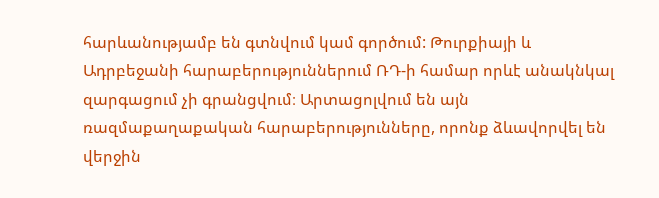հարևանությամբ են գտնվում կամ գործում: Թուրքիայի և Ադրբեջանի հարաբերություններում ՌԴ-ի համար որևէ անակնկալ զարգացում չի գրանցվում։ Արտացոլվում են այն ռազմաքաղաքական հարաբերությունները, որոնք ձևավորվել են վերջին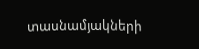տասնամյակների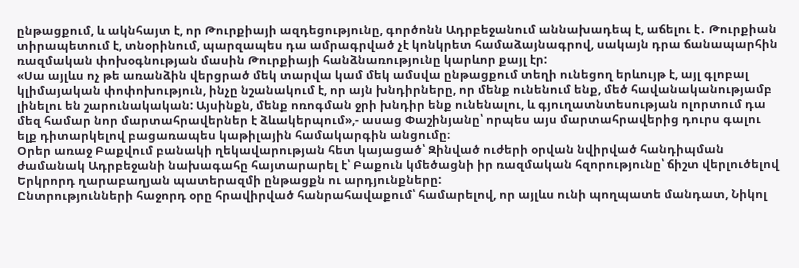ընթացքում, և ակնհայտ է, որ Թուրքիայի ազդեցությունը, գործոնն Ադրբեջանում աննախադեպ է, աճելու է․ Թուրքիան տիրապետում է, տնօրինում, պարզապես դա ամրագրված չէ կոնկրետ համաձայնագրով, սակայն դրա ճանապարհին ռազմական փոխօգնության մասին Թուրքիայի հանձնառությունը կարևոր քայլ էր:
«Սա այլևս ոչ թե առանձին վերցրած մեկ տարվա կամ մեկ ամսվա ընթացքում տեղի ունեցող երևույթ է, այլ գլոբալ կլիմայական փոփոխություն, ինչը նշանակում է, որ այն խնդիրները, որ մենք ունենում ենք, մեծ հավանականությամբ լինելու են շարունակական: Այսինքն, մենք ոռոգման ջրի խնդիր ենք ունենալու, և գյուղատնտեսության ոլորտում դա մեզ համար նոր մարտահրավերներ է ձևակերպում»,- ասաց Փաշինյանը՝ որպես այս մարտահրավերից դուրս գալու ելք դիտարկելով բացառապես կաթիլային համակարգին անցումը։
Օրեր առաջ Բաքվում բանակի ղեկավարության հետ կայացած՝ Զինված ուժերի օրվան նվիրված հանդիպման ժամանակ Ադրբեջանի նախագահը հայտարարել է՝ Բաքուն կմեծացնի իր ռազմական հզորությունը՝ ճիշտ վերլուծելով Երկրորդ ղարաբաղյան պատերազմի ընթացքն ու արդյունքները:
Ընտրությունների հաջորդ օրը հրավիրված հանրահավաքում՝ համարելով, որ այլևս ունի պողպատե մանդատ, Նիկոլ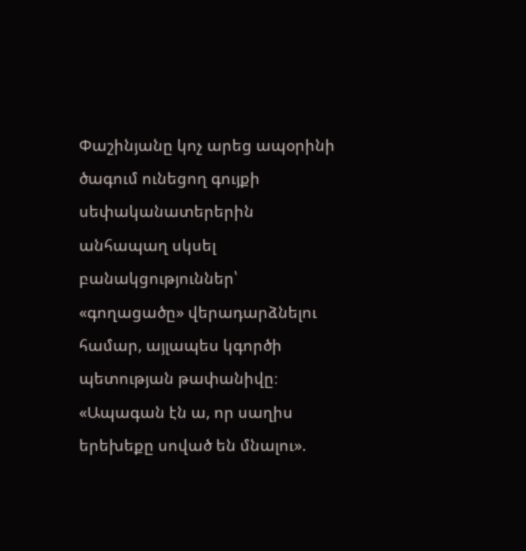Փաշինյանը կոչ արեց ապօրինի ծագում ունեցող գույքի սեփականատերերին անհապաղ սկսել բանակցություններ՝ «գողացածը» վերադարձնելու համար, այլապես կգործի պետության թափանիվը։
«Ապագան էն ա, որ սաղիս երեխեքը սոված են մնալու».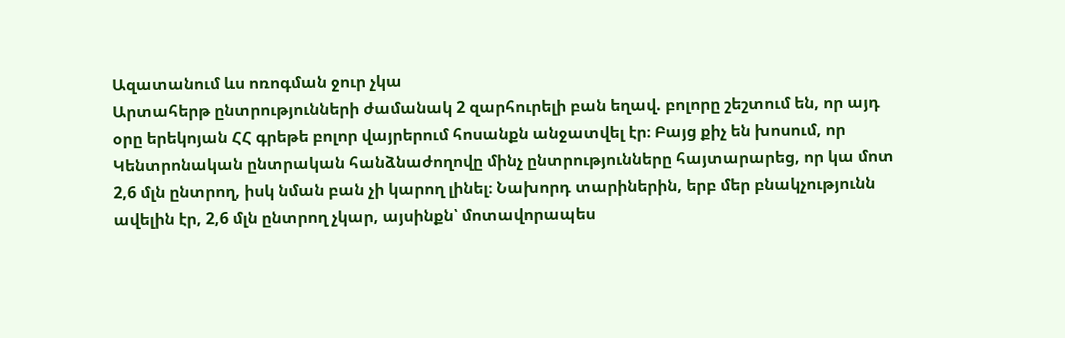Ազատանում ևս ոռոգման ջուր չկա
Արտահերթ ընտրությունների ժամանակ 2 զարհուրելի բան եղավ. բոլորը շեշտում են, որ այդ օրը երեկոյան ՀՀ գրեթե բոլոր վայրերում հոսանքն անջատվել էր։ Բայց քիչ են խոսում, որ Կենտրոնական ընտրական հանձնաժողովը մինչ ընտրությունները հայտարարեց, որ կա մոտ 2,6 մլն ընտրող, իսկ նման բան չի կարող լինել։ Նախորդ տարիներին, երբ մեր բնակչությունն ավելին էր, 2,6 մլն ընտրող չկար, այսինքն՝ մոտավորապես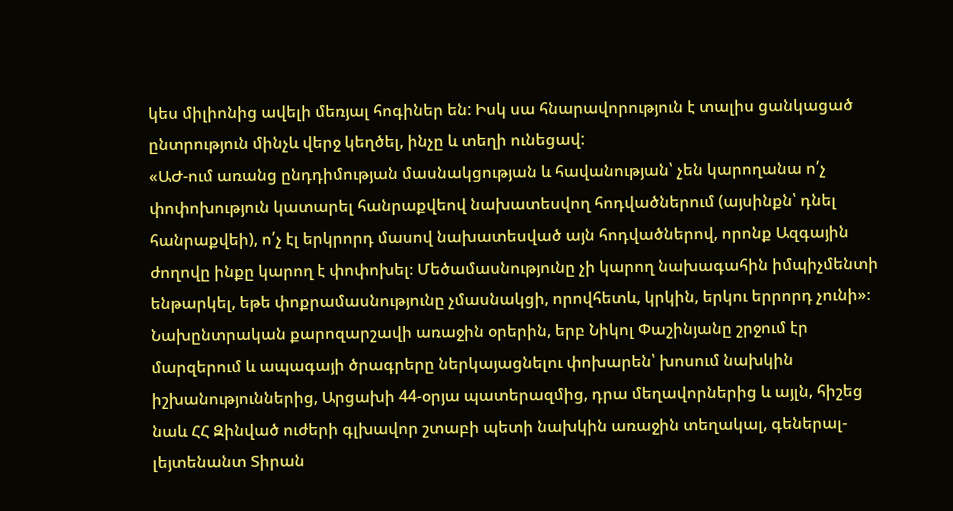կես միլիոնից ավելի մեռյալ հոգիներ են: Իսկ սա հնարավորություն է տալիս ցանկացած ընտրություն մինչև վերջ կեղծել, ինչը և տեղի ունեցավ:
«ԱԺ-ում առանց ընդդիմության մասնակցության և հավանության՝ չեն կարողանա ո՛չ փոփոխություն կատարել հանրաքվեով նախատեսվող հոդվածներում (այսինքն՝ դնել հանրաքվեի), ո՛չ էլ երկրորդ մասով նախատեսված այն հոդվածներով, որոնք Ազգային ժողովը ինքը կարող է փոփոխել։ Մեծամասնությունը չի կարող նախագահին իմպիչմենտի ենթարկել, եթե փոքրամասնությունը չմասնակցի, որովհետև, կրկին, երկու երրորդ չունի»։
Նախընտրական քարոզարշավի առաջին օրերին, երբ Նիկոլ Փաշինյանը շրջում էր մարզերում և ապագայի ծրագրերը ներկայացնելու փոխարեն՝ խոսում նախկին իշխանություններից, Արցախի 44-օրյա պատերազմից, դրա մեղավորներից և այլն, հիշեց նաև ՀՀ Զինված ուժերի գլխավոր շտաբի պետի նախկին առաջին տեղակալ, գեներալ-լեյտենանտ Տիրան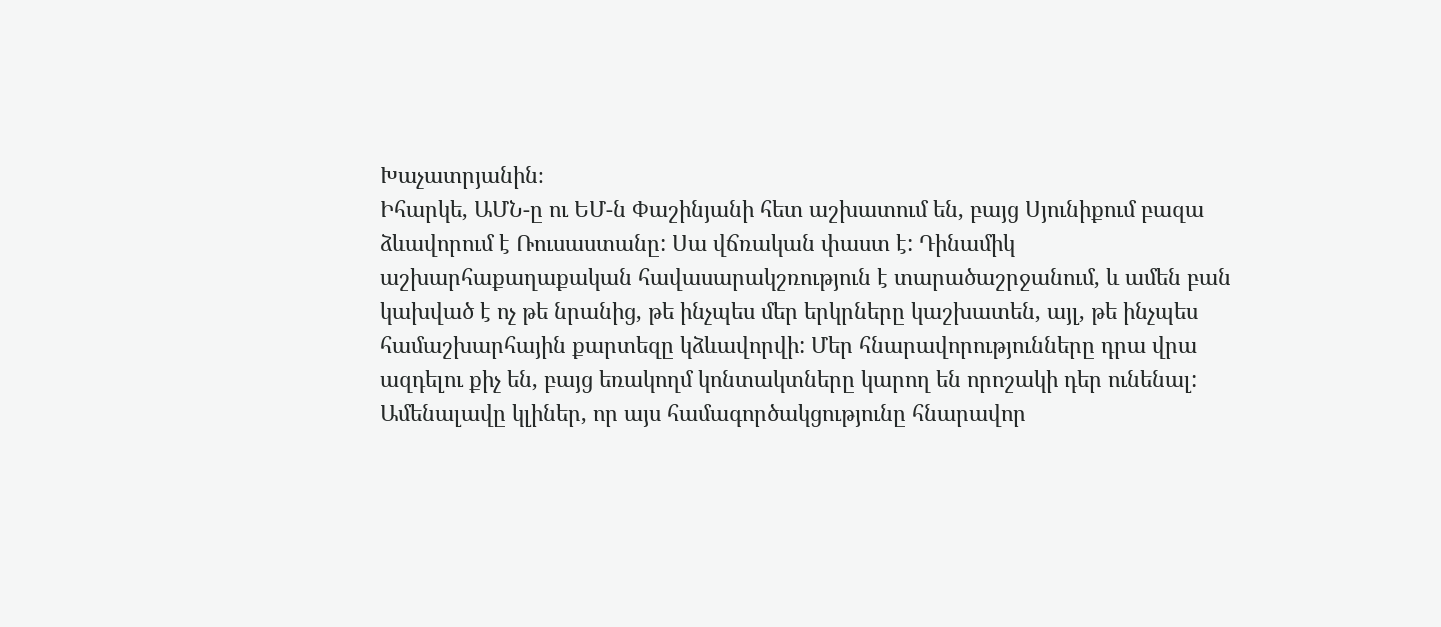Խաչատրյանին։
Իհարկե, ԱՄՆ-ը ու ԵՄ-ն Փաշինյանի հետ աշխատում են, բայց Սյունիքում բազա ձևավորում է Ռուսաստանը: Սա վճռական փաստ է: Դինամիկ աշխարհաքաղաքական հավասարակշռություն է տարածաշրջանում, և ամեն բան կախված է ոչ թե նրանից, թե ինչպես մեր երկրները կաշխատեն, այլ, թե ինչպես համաշխարհային քարտեզը կձևավորվի: Մեր հնարավորությունները դրա վրա ազդելու քիչ են, բայց եռակողմ կոնտակտները կարող են որոշակի դեր ունենալ: Ամենալավը կլիներ, որ այս համագործակցությունը հնարավոր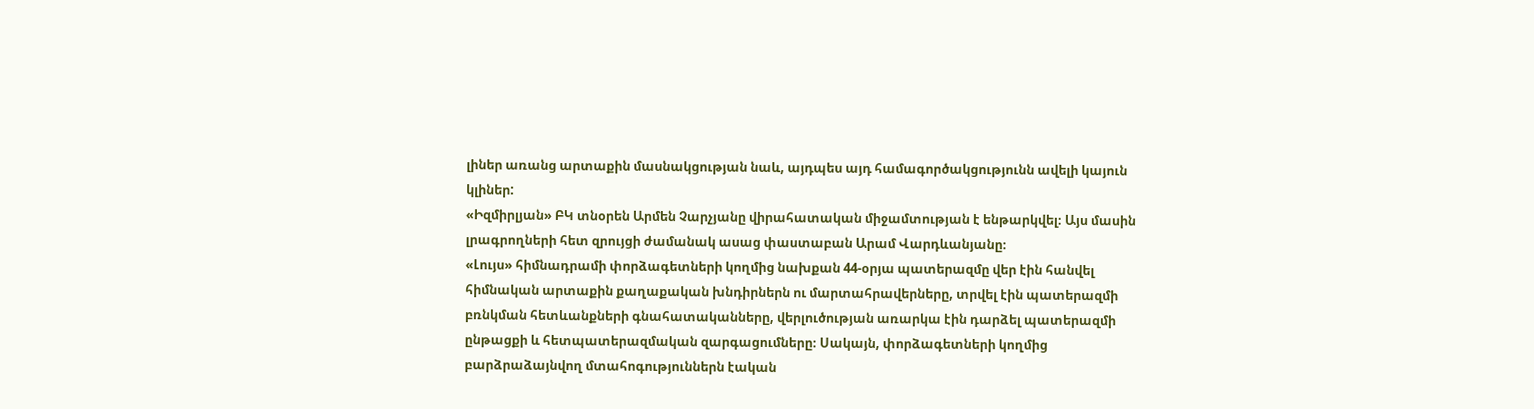լիներ առանց արտաքին մասնակցության նաև, այդպես այդ համագործակցությունն ավելի կայուն կլիներ:
«Իզմիրլյան» ԲԿ տնօրեն Արմեն Չարչյանը վիրահատական միջամտության է ենթարկվել։ Այս մասին լրագրողների հետ զրույցի ժամանակ ասաց փաստաբան Արամ Վարդևանյանը։
«Լույս» հիմնադրամի փորձագետների կողմից նախքան 44-օրյա պատերազմը վեր էին հանվել հիմնական արտաքին քաղաքական խնդիրներն ու մարտահրավերները, տրվել էին պատերազմի բռնկման հետևանքների գնահատականները, վերլուծության առարկա էին դարձել պատերազմի ընթացքի և հետպատերազմական զարգացումները։ Սակայն, փորձագետների կողմից բարձրաձայնվող մտահոգություններն էական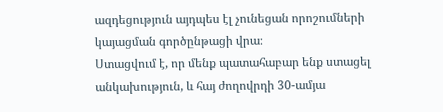ազդեցություն այդպես էլ չունեցան որոշումների կայացման գործընթացի վրա։
Ստացվում է, որ մենք պատահաբար ենք ստացել անկախություն, և հայ ժողովրդի 30-ամյա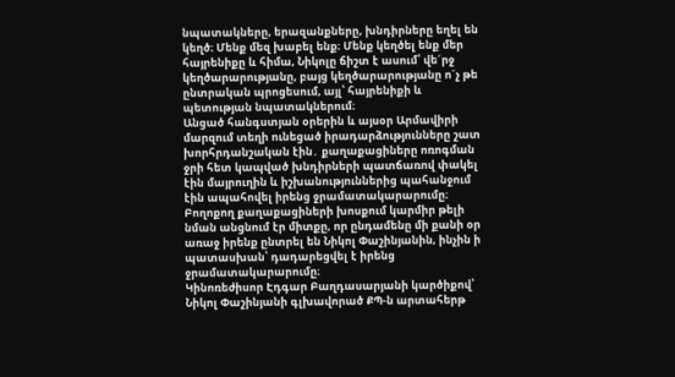նպատակները, երազանքները, խնդիրները եղել են կեղծ։ Մենք մեզ խաբել ենք։ Մենք կեղծել ենք մեր հայրենիքը և հիմա, Նիկոլը ճիշտ է ասում՝ վե´րջ կեղծարարությանը, բայց կեղծարարությանը ո´չ թե ընտրական պրոցեսում, այլ՝ հայրենիքի և պետության նպատակներում։
Անցած հանգստյան օրերին և այսօր Արմավիրի մարզում տեղի ունեցած իրադարձությունները շատ խորհրդանշական էին․ քաղաքացիները ոռոգման ջրի հետ կապված խնդիրների պատճառով փակել էին մայրուղին և իշխանություններից պահանջում էին ապահովել իրենց ջրամատակարարումը։ Բողոքող քաղաքացիների խոսքում կարմիր թելի նման անցնում էր միտքը, որ ընդամենը մի քանի օր առաջ իրենք ընտրել են Նիկոլ Փաշինյանին, ինչին ի պատասխան՝ դադարեցվել է իրենց ջրամատակարարումը։
Կինոռեժիսոր Էդգար Բաղդասարյանի կարծիքով՝ Նիկոլ Փաշինյանի գլխավորած ՔՊ-ն արտահերթ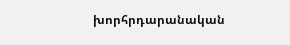խորհրդարանական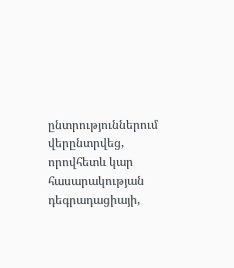ընտրություններում վերընտրվեց, որովհետև կար հասարակության դեգրադացիայի,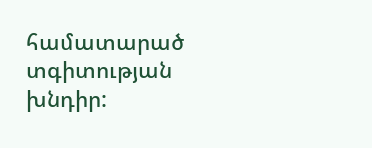համատարած տգիտության խնդիր: